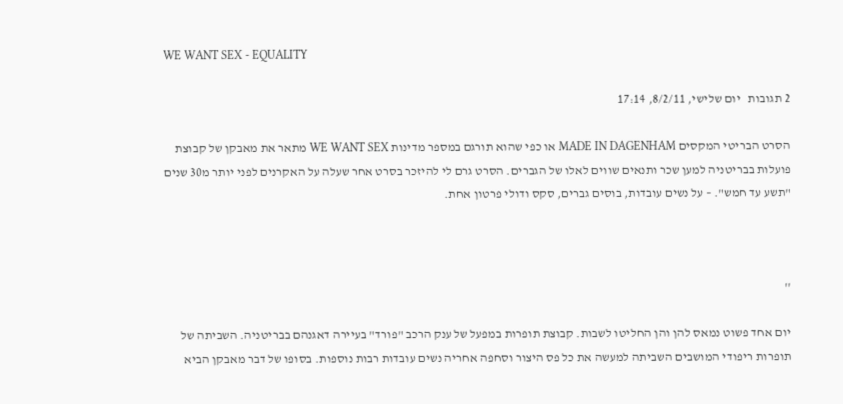WE WANT SEX - EQUALITY

2 תגובות   יום שלישי, 8/2/11, 17:14

הסרט הבריטי המקסים MADE IN DAGENHAM או כפי שהוא תורגם במספר מדינות WE WANT SEX מתאר את מאבקן של קבוצת פועלות בבריטניה למען שכר ותנאים שווים לאלו של הגברים. הסרט גרם לי להיזכר בסרט אחר שעלה על האקרנים לפני יותר מ30 שנים "תשע עד חמש". – על נשים עובדות, בוסים גברים, סקס ודולי פרטון אחת.



''

יום אחד פשוט נמאס להן והן החליטו לשבות. קבוצת תופרות במפעל של ענק הרכב "פורד" בעיירה דאגנהם בבריטניה. השביתה של תופרות ריפודי המושבים השביתה למעשה את כל פס היצור וסחפה אחריה נשים עובדות רבות נוספות. בסופו של דבר מאבקן הביא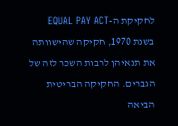לחקיקת ה-EQUAL PAY ACT בשנת 1970, חקיקה שהישוותה את תנאיהן לרבות השכר לזה של הגברים. החקיקה הבריטית הביאה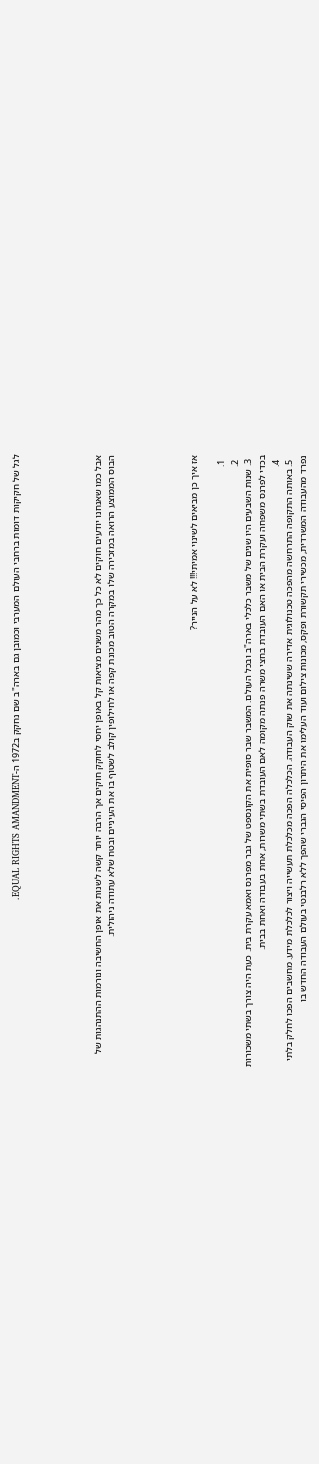לגל של חקיקות דומות ברחבי העולם המערבי וכמובן גם בארה"ב שם נחקק ב1972 ה-EQUAL RIGHTS AMANDMENT.





אבל כמו שאנחנו יודעים חוקים לא כל כך מהר משנים מציאות קל באופן יחסי לחוקק חוקים אך הרבה יותר קשה לשנות את אופן החשיבה ונורמות ההתנהגות של הבוס הממוצע הרואה במזכירה שלו במקרה הטוב מכונת קפה או לחילופין קולב לשטוף בו את העיניים ובטח שלא עתודה ניהולית.





אז איך כן מביאים לשינוי אמיתי!!! לא על הנייר?

  1.
  2.
  3. שנות השבעים היו שנים של משבר כלכלי בארה"ב ובכל העולם. המשבר שבר סופית את הקונספט של גבר מפרנס ואמא עקרת בית. כעת היה צורך בשתי משכורות בכדי לפרנס משפחה ועקרת הבית או האם העובדת בחצי משרה פנתה מקומה לאם העובדת בשתי משרות, אחת בעבודה ואחת בבית.
  4.
  5. באותה התקופה התרחשה מהפכה טכנולוגית אדירה ששינתה את שוק העבודה. הכלכלה הפכה מכלכלת תעשייה ויצור לכלכלת מידע. מחשבים הפכו לחלק בלתי נפרד מהעבודה המשרדית, מכשירי תקשורת ופקס, מכונות צילום ועוד העלימו את היתרון הפיסי הגברי שהפך ללא רלבנטי בעולם העבודה החדש בו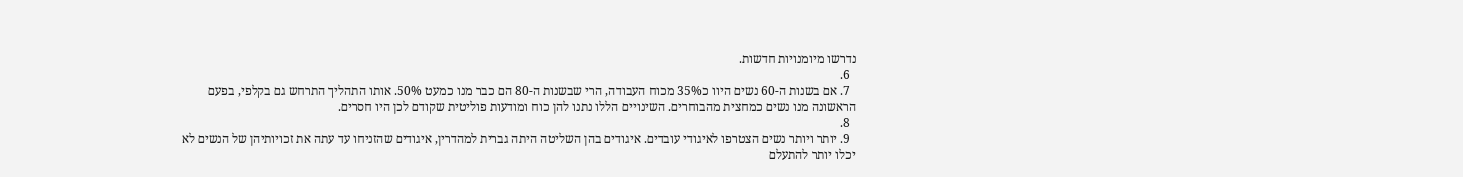נדרשו מיומנויות חדשות.
  6.
  7. אם בשנות ה-60 נשים היוו כ35% מכוח העבודה, הרי שבשנות ה-80 הם כבר מנו כמעט 50%. אותו התהליך התרחש גם בקלפי, בפעם הראשונה מנו נשים כמחצית מהבוחרים. השינויים הללו נתנו להן כוח ומודעות פוליטית שקודם לכן היו חסרים.
  8.
  9. יותר ויותר נשים הצטרפו לאיגודי עובדים. איגודים בהן השליטה היתה גברית למהדרין, איגודים שהזניחו עד עתה את זכויותיהן של הנשים לא יכלו יותר להתעלם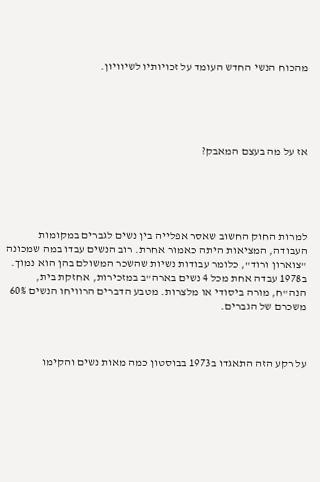מהכוח הנשי החדש העומד על זכויותיו לשיוויון.





אז על מה בעצם המאבק?





למרות החוק החשוב שאסר אפלייה בין נשים לגברים במקומות העבודה, המציאות היתה כאמור אחרת. רוב הנשים עבדו במה שמכונה "צוארון ורוד", כלומר עבודות נשיות שהשכר המשולם בהן הוא נמוך. ב1978 עבדה אחת מכל 4 נשים בארה"ב במזכירות, אחזקת בית, הנה"ח, מורה ביסודי או מלצרות. מטבע הדברים הרוויחו הנשים 60% משכרם של הגברים.



על רקע הזה התאגדו ב1973 בבוסטון כמה מאות נשים והקימו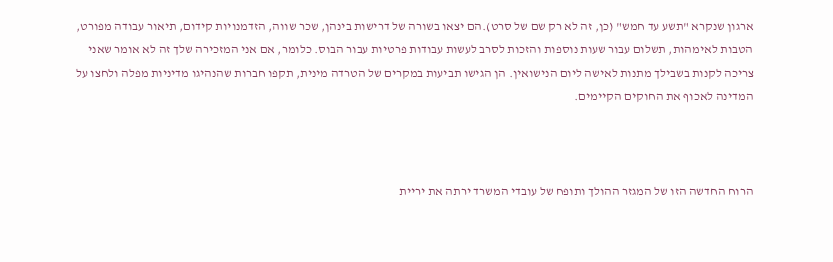ארגון שנקרא "תשע עד חמש" (כן, זה לא רק שם של סרט).הם יצאו בשורה של דרישות בינהן, שכר שווה, הזדמנויות קידום, תיאור עבודה מפורט, הטבות לאימהות, תשלום עבור שעות נוספות והזכות לסרב לעשות עבודות פרטיות עבור הבוס. כלומר, אם אני המזכירה שלך זה לא אומר שאני צריכה לקנות בשבילך מתנות לאישה ליום הנישואין. הן הגישו תביעות במקרים של הטרדה מינית, תקפו חברות שהנהיגו מדיניות מפלה ולחצו על המדינה לאכוף את החוקים הקיימים.



הרוח החדשה הזו של המגזר ההולך ותופח של עובדי המשרד ירתה את יריית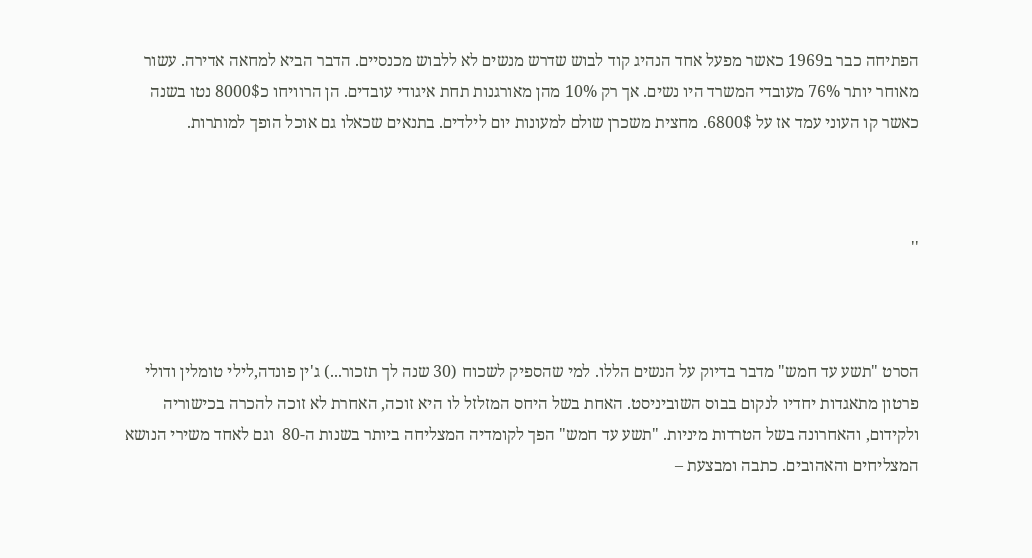הפתיחה כבר ב1969 כאשר מפעל אחד הנהיג קוד לבוש שדרש מנשים לא ללבוש מכנסיים. הדבר הביא למחאה אדירה. עשור מאוחר יותר 76% מעובדי המשרד היו נשים. אך רק 10% מהן מאורגנות תחת איגודי עובדים. הן הרוויחו כ8000$ נטו בשנה כאשר קו העוני עמד אז על 6800$. מחצית משכרן שולם למעונות יום לילדים. בתנאים שכאלו גם אוכל הופך למותרות.



''



הסרט "תשע עד חמש" מדבר בדיוק על הנשים הללו. למי שהספיק לשכוח (30 שנה לך תזכור...) ג'ין פונדה,לילי טומלין ודולי פרטון מתאגדות יחדיו לנקום בבוס השוביניסט. האחת בשל היחס המזלזל לו היא זוכה, האחרת לא זוכה להכרה בכישוריה ולקידום, והאחרונה בשל הטרדות מיניות. "תשע עד חמש" הפך לקומדיה המצליחה ביותר בשנות ה-80  וגם לאחד משירי הנושא המצליחים והאהובים. כתבה ומבצעת –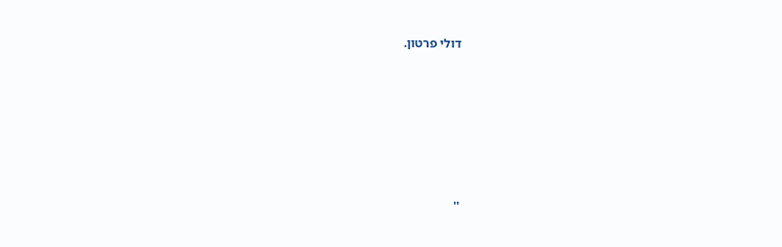דולי פרטון.







''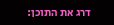דרג את התוכן: